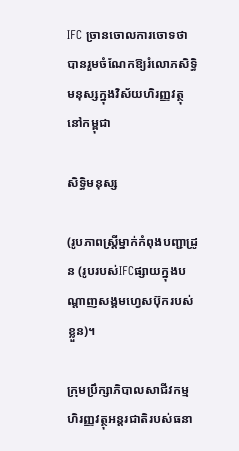IFC ច្រានចោលការចោទថា បានរួមចំណែកឱ្យរំលោភសិទ្ធិមនុស្សក្នុងវិស័យហិរញ្ញវត្ថុនៅកម្ពុជា

សិទ្ធិមនុស្ស

(រូបភាពស្ត្រីម្នាក់កំពុងបញ្ជាដ្រូន (រូបរបស់IFCផ្សាយក្នុងបណ្ដាញសង្គមហ្វេសប៊ុករបស់ខ្លួន)។

ក្រុមប្រឹក្សាភិបាលសាជីវកម្មហិរញ្ញវត្ថុអន្តរជាតិរបស់ធនា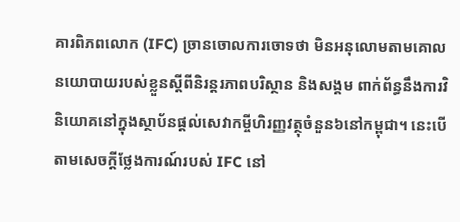គារពិភពលោក (IFC) ច្រានចោលការចោទថា មិនអនុលោមតាមគោលនយោបាយរបស់ខ្លួនស្ដីពីនិរន្តរភាពបរិស្ថាន និងសង្គម ពាក់ព័ន្ធនឹងការវិនិយោគនៅក្នុងស្ថាប័នផ្ដល់សេវាកម្ចីហិរញ្ញវត្ថុចំនួន៦នៅកម្ពុជា។ នេះបើតាមសេចក្ដីថ្លែងការណ៍របស់ IFC នៅ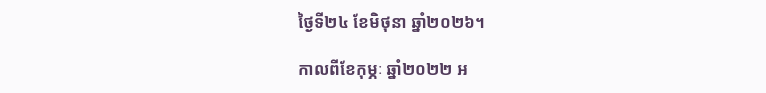ថ្ងៃទី២៤ ខែមិថុនា ឆ្នាំ២០២៦។

កាលពីខែកុម្ភៈ ឆ្នាំ២០២២ អ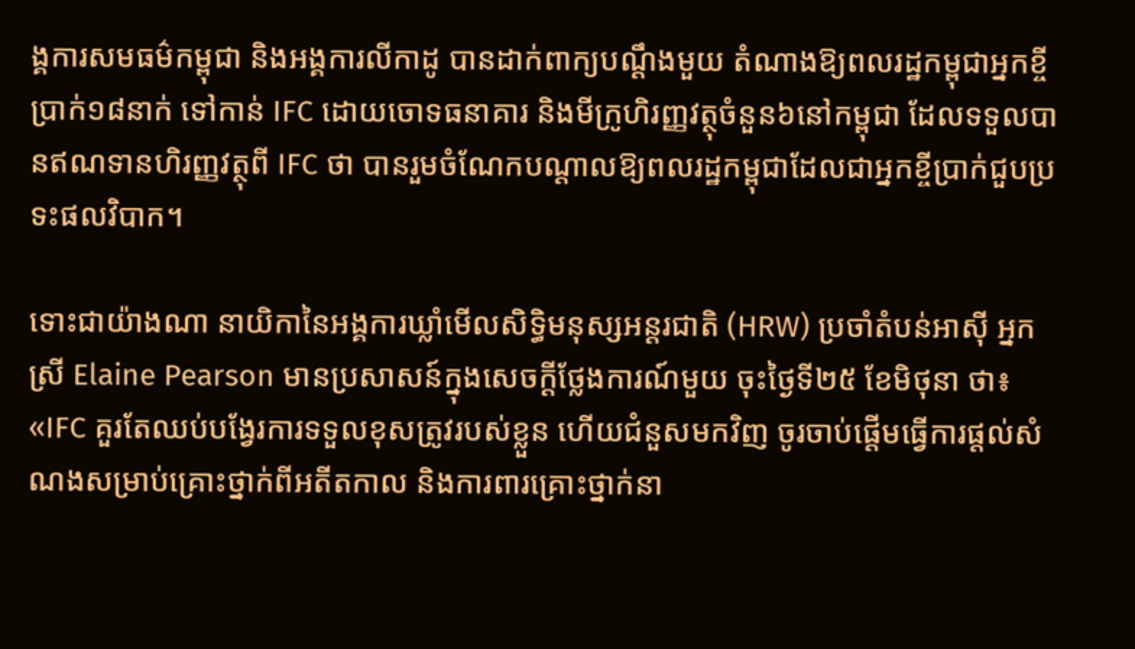ង្គការសមធម៌កម្ពុជា និងអង្គការលីកាដូ បានដាក់ពាក្យបណ្ដឹងមួយ តំណាងឱ្យពលរដ្ឋកម្ពុជាអ្នកខ្ចីប្រាក់១៨នាក់ ទៅកាន់ IFC ដោយចោទធនាគារ និងមីក្រូហិរញ្ញវត្ថុចំនួន៦នៅកម្ពុជា ដែលទទួលបានឥណទានហិរញ្ញវត្ថុពី IFC ថា បានរួមចំណែកបណ្ដាលឱ្យពលរដ្ឋកម្ពុជាដែលជាអ្នកខ្ចីប្រាក់ជួបប្រទះផលវិបាក។

ទោះជាយ៉ាងណា នាយិកានៃអង្គការឃ្លាំមើលសិទ្ធិមនុស្សអន្តរជាតិ (HRW) ប្រចាំតំបន់អាស៊ី អ្នកស្រី Elaine Pearson មានប្រសាសន៍ក្នុងសេចក្ដីថ្លែងការណ៍មួយ ចុះថ្ងៃទី២៥ ខែមិថុនា ថា៖ «IFC គួរតែឈប់បង្វែរការទទួលខុសត្រូវរបស់ខ្លួន ហើយជំនួសមកវិញ ចូរចាប់ផ្តើមធ្វើការផ្តល់សំណងសម្រាប់គ្រោះថ្នាក់ពីអតីតកាល និងការពារគ្រោះថ្នាក់នា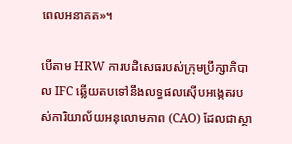ពេលអនាគត»។

បើតាម HRW ការបដិសេធរបស់ក្រុមប្រឹក្សាភិបាល IFC ឆ្លើយតបទៅនឹងលទ្ធផលស៊ើបអង្កេតរបស់ការិយាល័យអនុលោមភាព (CAO) ដែលជាស្ថា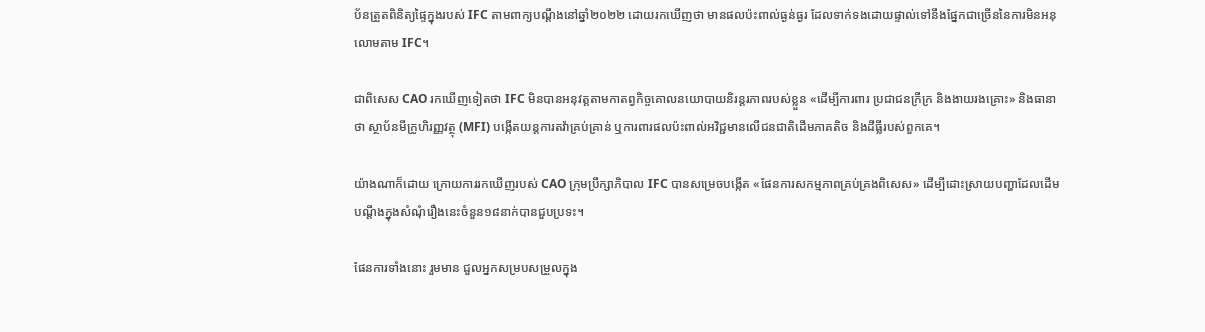ប័នត្រួតពិនិត្យផ្ទៃក្នុងរបស់ IFC តាមពាក្យបណ្ដឹងនៅឆ្នាំ២០២២ ដោយរកឃើញថា មានផលប៉ះពាល់ធ្ងន់ធ្ងរ ដែលទាក់ទងដោយផ្ទាល់ទៅនឹងផ្នែកជាច្រើននៃការមិនអនុលោមតាម IFC។

ជាពិសេស CAO រកឃើញទៀតថា IFC មិនបានអនុវត្តតាមកាតព្វកិច្ចគោលនយោបាយនិរន្តរភាពរបស់ខ្លួន «ដើម្បីការពារ ប្រជាជនក្រីក្រ និងងាយរងគ្រោះ» និងធានាថា ស្ថាប័នមីក្រូហិរញ្ញវត្ថុ (MFI) បង្កើតយន្តការតវ៉ាគ្រប់គ្រាន់ ឬការពារផលប៉ះពាល់អវិជ្ជមានលើជនជាតិដើមភាគតិច និងដីធ្លីរបស់ពួកគេ។

យ៉ាងណាក៏ដោយ ក្រោយការរកឃើញរបស់ CAO ក្រុមប្រឹក្សាភិបាល IFC បានសម្រេចបង្កើត «ផែនការសកម្មភាពគ្រប់គ្រងពិសេស» ដើម្បីដោះស្រាយបញ្ហាដែលដើមបណ្ដឹងក្នុងសំណុំរឿងនេះចំនួន១៨នាក់បានជួបប្រទះ។

ផែនការទាំងនោះ រួមមាន ជួលអ្នកសម្របសម្រួលក្នុង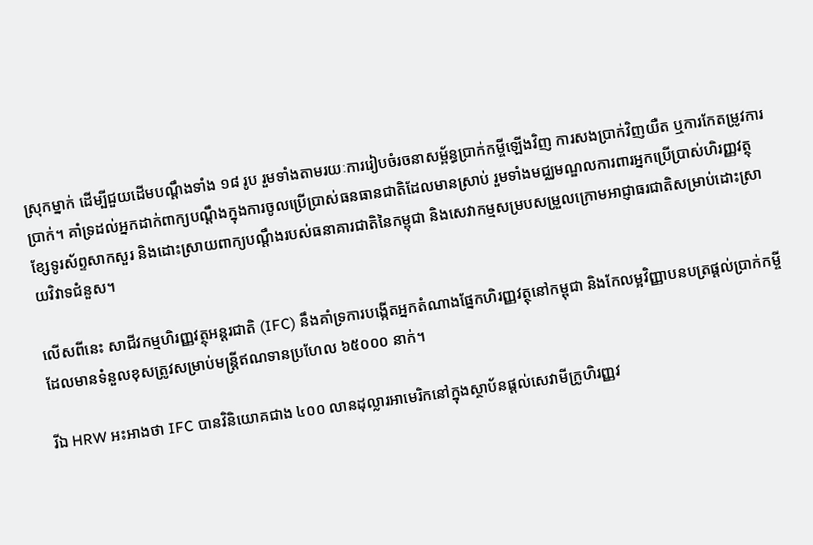ស្រុកម្នាក់ ដើម្បីជួយដើមបណ្តឹងទាំង ១៨ រូប រួមទាំងតាមរយៈការរៀបចំរចនាសម្ព័ន្ធប្រាក់កម្ចីឡើងវិញ ការសងប្រាក់វិញយឺត ឬការកែតម្រូវការប្រាក់។ គាំទ្រដល់អ្នកដាក់ពាក្យបណ្តឹងក្នុងការចូលប្រើប្រាស់ធនធានជាតិដែលមានស្រាប់ រួមទាំងមជ្ឈមណ្ឌលការពារអ្នកប្រើប្រាស់ហិរញ្ញវត្ថុ ខ្សែទូរស័ព្ទសាកសួរ និងដោះស្រាយពាក្យបណ្តឹងរបស់ធនាគារជាតិនៃកម្ពុជា និងសេវាកម្មសម្របសម្រួលក្រោមអាជ្ញាធរជាតិសម្រាប់ដោះស្រាយវិវាទជំនួស។

លើសពីនេះ សាជីវកម្មហិរញ្ញវត្ថុអន្តរជាតិ (IFC) នឹងគាំទ្រការបង្កើតអ្នកតំណាងផ្នែកហិរញ្ញវត្ថុនៅកម្ពុជា និងកែលម្អវិញ្ញាបនបត្រផ្តល់ប្រាក់កម្ចីដែលមានទំនួលខុសត្រូវសម្រាប់មន្ត្រីឥណទានប្រហែល ៦៥០០០ នាក់។

រីឯ HRW អះអាងថា IFC បានវិនិយោគជាង ៤០០ លានដុល្លារអាមេរិកនៅក្នុងស្ថាប័នផ្តល់សេវាមីក្រូហិរញ្ញវ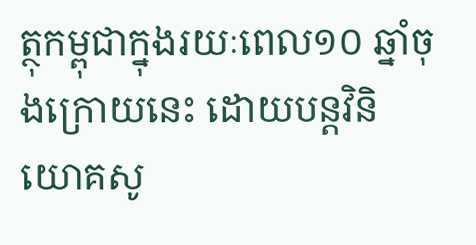ត្ថុកម្ពុជាក្នុងរយៈពេល១០ ឆ្នាំចុងក្រោយនេះ ដោយបន្តវិនិយោគសូ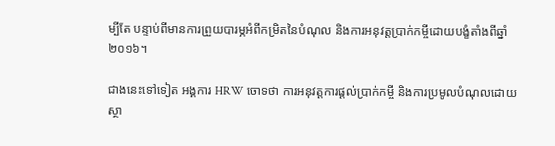ម្បីតែ បន្ទាប់ពីមានការព្រួយបារម្ភអំពីកម្រិតនៃបំណុល និងការអនុវត្តប្រាក់កម្ចីដោយបង្ខំតាំងពីឆ្នាំ ២០១៦។

ជាងនេះទៅទៀត អង្គការ HRW ចោទថា ការអនុវត្តការផ្តល់ប្រាក់កម្ចី និងការប្រមូលបំណុលដោយស្ថា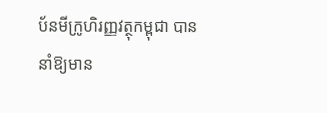ប័នមីក្រូហិរញ្ញវត្ថុកម្ពុជា បាននាំឱ្យមាន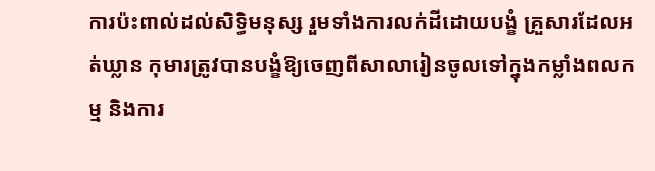ការប៉ះពាល់ដល់សិទ្ធិមនុស្ស រួមទាំងការលក់ដីដោយបង្ខំ គ្រួសារដែលអត់ឃ្លាន កុមារត្រូវបានបង្ខំឱ្យចេញពីសាលារៀនចូលទៅក្នុងកម្លាំងពលកម្ម និងការ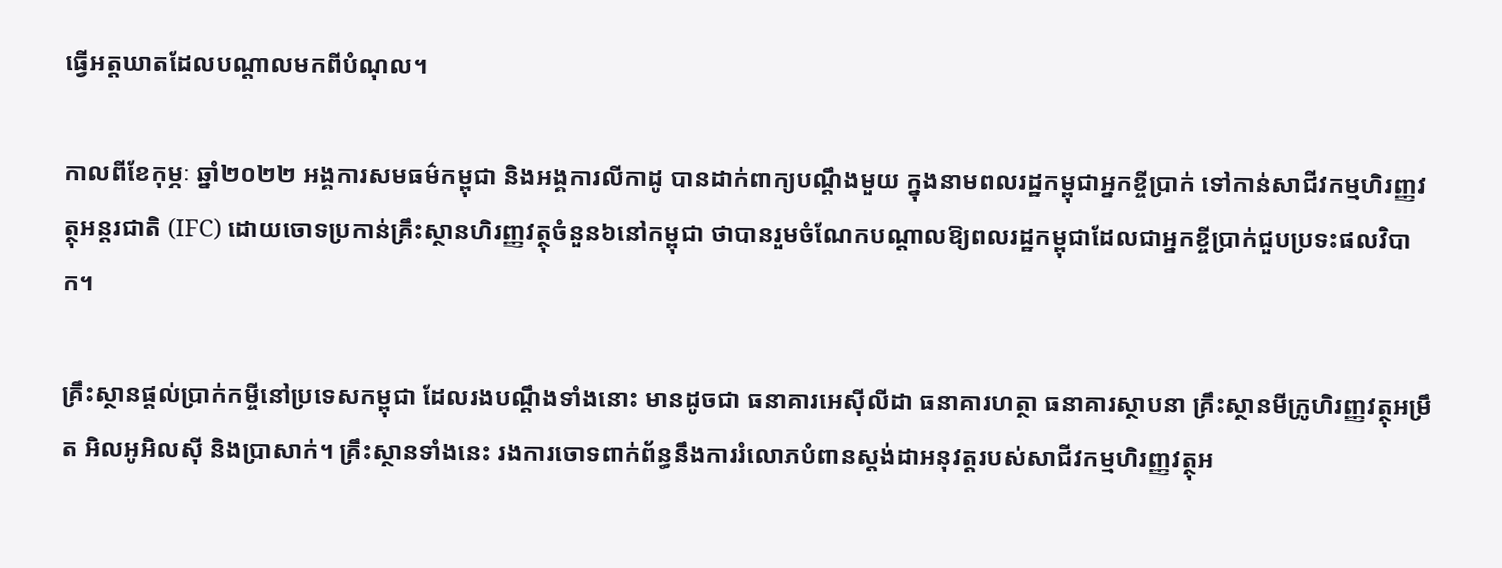ធ្វើអត្តឃាតដែលបណ្តាលមកពីបំណុល។

កាលពីខែកុម្ភៈ ឆ្នាំ២០២២ អង្គការសមធម៌កម្ពុជា និងអង្គការលីកាដូ បានដាក់ពាក្យបណ្ដឹងមួយ ក្នុងនាមពលរដ្ឋកម្ពុជាអ្នកខ្ចីប្រាក់ ទៅកាន់សាជីវកម្មហិរញ្ញវត្ថុអន្តរជាតិ (IFC) ដោយចោទប្រកាន់គ្រឹះស្ថានហិរញ្ញវត្ថុចំនួន៦នៅកម្ពុជា ថាបានរួមចំណែកបណ្ដាលឱ្យពលរដ្ឋកម្ពុជាដែលជាអ្នកខ្ចីប្រាក់ជួបប្រទះផលវិបាក។

គ្រឹះស្ថានផ្ដល់ប្រាក់កម្ចីនៅប្រទេសកម្ពុជា ដែលរងបណ្ដឹងទាំងនោះ មានដូចជា ធនាគារអេស៊ីលីដា ធនាគារហត្ថា ធនាគារស្ថាបនា គ្រឹះស្ថានមីក្រូហិរញ្ញវត្ថុអម្រឹត អិលអូអិលស៊ី និងប្រាសាក់។ គ្រឹះស្ថានទាំងនេះ រងការចោទពាក់ព័ន្ធនឹងការរំលោភបំពានស្តង់ដាអនុវត្តរបស់សាជីវកម្មហិរញ្ញវត្ថុអ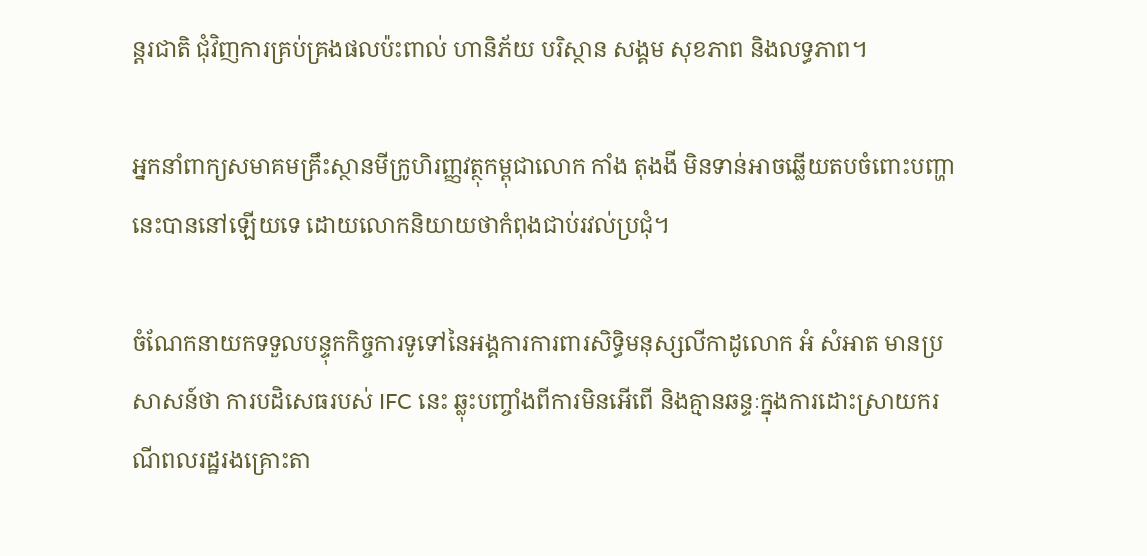ន្តរជាតិ ជុំវិញការគ្រប់គ្រងផលប៉ះពាល់ ហានិភ័យ បរិស្ថាន សង្គម សុខភាព និងលទ្ធភាព។

អ្នកនាំពាក្យសមាគមគ្រឹះស្ថានមីក្រូហិរញ្ញវត្ថុកម្ពុជាលោក កាំង តុងងី មិនទាន់អាចឆ្លើយតបចំពោះបញ្ហានេះបាននៅឡើយទេ ដោយលោកនិយាយថាកំពុងជាប់រវល់ប្រជុំ។

ចំណែកនាយកទទួលបន្ទុកកិច្ចការទូទៅនៃអង្គការការពារសិទ្ធិមនុស្សលីកាដូលោក អំ សំអាត មានប្រសាសន៍ថា ការបដិសេធរបស់ IFC នេះ ឆ្លុះបញ្ចាំងពីការមិនអើពើ និងគ្មានឆន្ទៈក្នុងការដោះស្រាយករណីពលរដ្ឋរងគ្រោះតា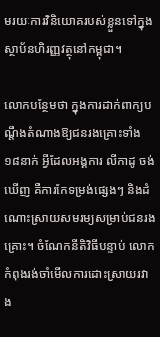មរយៈការវិនិយោគរបស់ខ្លួនទៅក្នុងស្ថាប័នហិរញ្ញវត្ថុនៅកម្ពុជា។

លោកបន្ថែមថា ក្នុងការដាក់ពាក្យបណ្ដឹងតំណាងឱ្យជនរងគ្រោះទាំង១៨នាក់ អ្វីដែលអង្គការ លីកាដូ ចង់ឃើញ គឺការកែទម្រង់ផ្សេងៗ និងដំណោះស្រាយសមរម្យសម្រាប់ជនរងគ្រោះ។ ចំណែកនីតិវិធីបន្ទាប់ លោកកំពុងរង់ចាំមើលការដោះស្រាយរវាង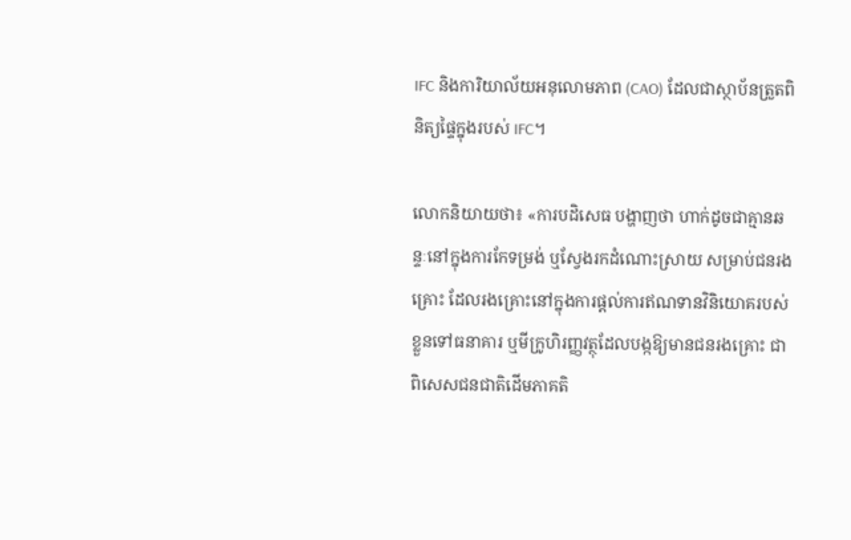IFC និងការិយាល័យអនុលោមភាព (CAO) ដែលជាស្ថាប័នត្រួតពិនិត្យផ្ទៃក្នុងរបស់ IFC។

លោកនិយាយថា៖ «ការបដិសេធ បង្ហាញថា ហាក់ដូចជាគ្មានឆន្ទៈនៅក្នុងការកែទម្រង់ ឬស្វែងរកដំណោះស្រាយ សម្រាប់ជនរងគ្រោះ ដែលរងគ្រោះនៅក្នុងការផ្ដល់ការឥណទានវិនិយោគរបស់ខ្លួនទៅធនាគារ ឬមីក្រូហិរញ្ញវត្ថុដែលបង្កឱ្យមានជនរងគ្រោះ ជាពិសេសជនជាតិដើមភាគតិ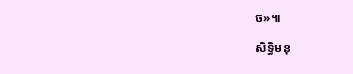ច»៕

សិទ្ធិមនុ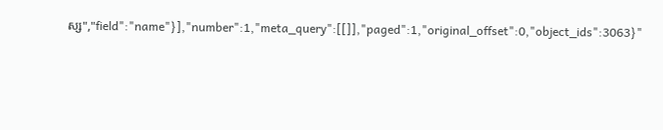ស្ស","field":"name"}],"number":1,"meta_query":[[]],"paged":1,"original_offset":0,"object_ids":3063}"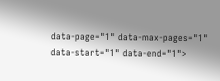data-page="1" data-max-pages="1" data-start="1" data-end="1">